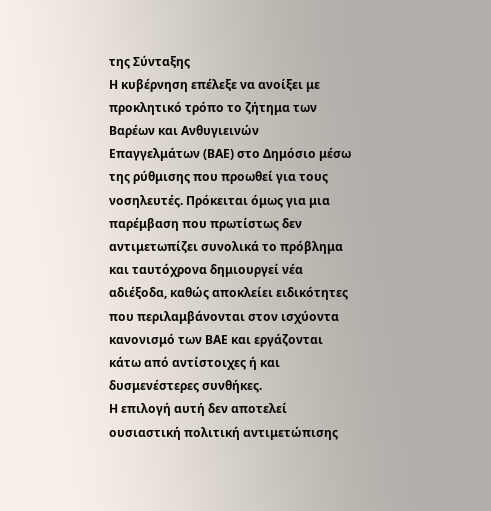της Σύνταξης
Η κυβέρνηση επέλεξε να ανοίξει με προκλητικό τρόπο το ζήτημα των Βαρέων και Ανθυγιεινών Επαγγελμάτων (ΒΑΕ) στο Δημόσιο μέσω της ρύθμισης που προωθεί για τους νοσηλευτές. Πρόκειται όμως για μια παρέμβαση που πρωτίστως δεν αντιμετωπίζει συνολικά το πρόβλημα και ταυτόχρονα δημιουργεί νέα αδιέξοδα, καθώς αποκλείει ειδικότητες που περιλαμβάνονται στον ισχύοντα κανονισμό των ΒΑΕ και εργάζονται κάτω από αντίστοιχες ή και δυσμενέστερες συνθήκες.
Η επιλογή αυτή δεν αποτελεί ουσιαστική πολιτική αντιμετώπισης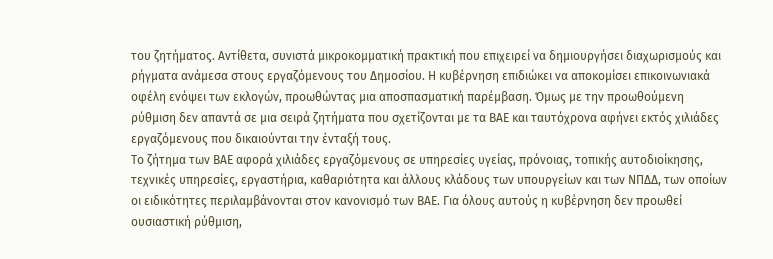του ζητήματος. Αντίθετα, συνιστά μικροκομματική πρακτική που επιχειρεί να δημιουργήσει διαχωρισμούς και ρήγματα ανάμεσα στους εργαζόμενους του Δημοσίου. Η κυβέρνηση επιδιώκει να αποκομίσει επικοινωνιακά οφέλη ενόψει των εκλογών, προωθώντας μια αποσπασματική παρέμβαση. Όμως με την προωθούμενη ρύθμιση δεν απαντά σε μια σειρά ζητήματα που σχετίζονται με τα ΒΑΕ και ταυτόχρονα αφήνει εκτός χιλιάδες εργαζόμενους που δικαιούνται την ένταξή τους.
Το ζήτημα των ΒΑΕ αφορά χιλιάδες εργαζόμενους σε υπηρεσίες υγείας, πρόνοιας, τοπικής αυτοδιοίκησης, τεχνικές υπηρεσίες, εργαστήρια, καθαριότητα και άλλους κλάδους των υπουργείων και των ΝΠΔΔ, των οποίων οι ειδικότητες περιλαμβάνονται στον κανονισμό των ΒΑΕ. Για όλους αυτούς η κυβέρνηση δεν προωθεί ουσιαστική ρύθμιση,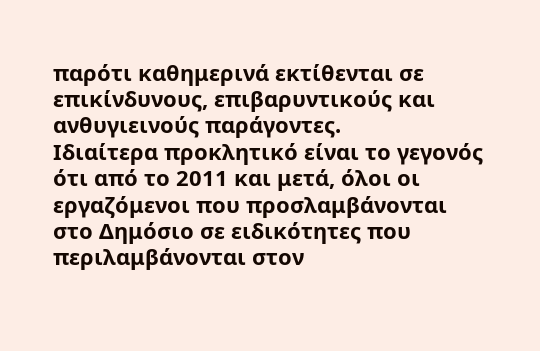παρότι καθημερινά εκτίθενται σε επικίνδυνους, επιβαρυντικούς και ανθυγιεινούς παράγοντες.
Ιδιαίτερα προκλητικό είναι το γεγονός ότι από το 2011 και μετά, όλοι οι εργαζόμενοι που προσλαμβάνονται στο Δημόσιο σε ειδικότητες που περιλαμβάνονται στον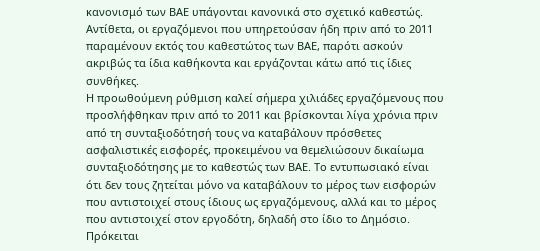κανονισμό των ΒΑΕ υπάγονται κανονικά στο σχετικό καθεστώς. Αντίθετα, οι εργαζόμενοι που υπηρετούσαν ήδη πριν από το 2011 παραμένουν εκτός του καθεστώτος των ΒΑΕ, παρότι ασκούν ακριβώς τα ίδια καθήκοντα και εργάζονται κάτω από τις ίδιες συνθήκες.
Η προωθούμενη ρύθμιση καλεί σήμερα χιλιάδες εργαζόμενους που προσλήφθηκαν πριν από το 2011 και βρίσκονται λίγα χρόνια πριν από τη συνταξιοδότησή τους να καταβάλουν πρόσθετες ασφαλιστικές εισφορές, προκειμένου να θεμελιώσουν δικαίωμα συνταξιοδότησης με το καθεστώς των ΒΑΕ. Το εντυπωσιακό είναι ότι δεν τους ζητείται μόνο να καταβάλουν το μέρος των εισφορών που αντιστοιχεί στους ίδιους ως εργαζόμενους, αλλά και το μέρος που αντιστοιχεί στον εργοδότη, δηλαδή στο ίδιο το Δημόσιο. Πρόκειται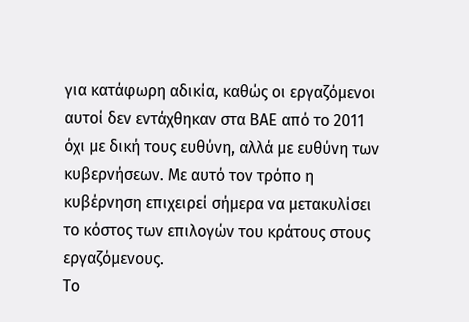για κατάφωρη αδικία, καθώς οι εργαζόμενοι αυτοί δεν εντάχθηκαν στα ΒΑΕ από το 2011 όχι με δική τους ευθύνη, αλλά με ευθύνη των κυβερνήσεων. Με αυτό τον τρόπο η κυβέρνηση επιχειρεί σήμερα να μετακυλίσει το κόστος των επιλογών του κράτους στους εργαζόμενους.
Το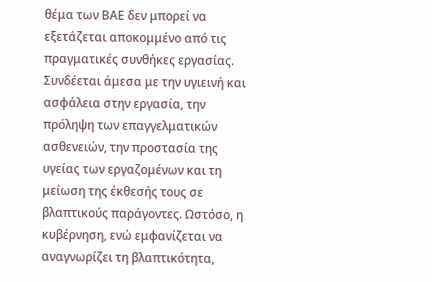θέμα των ΒΑΕ δεν μπορεί να εξετάζεται αποκομμένο από τις πραγματικές συνθήκες εργασίας. Συνδέεται άμεσα με την υγιεινή και ασφάλεια στην εργασία, την πρόληψη των επαγγελματικών ασθενειών, την προστασία της υγείας των εργαζομένων και τη μείωση της έκθεσής τους σε βλαπτικούς παράγοντες. Ωστόσο, η κυβέρνηση, ενώ εμφανίζεται να αναγνωρίζει τη βλαπτικότητα,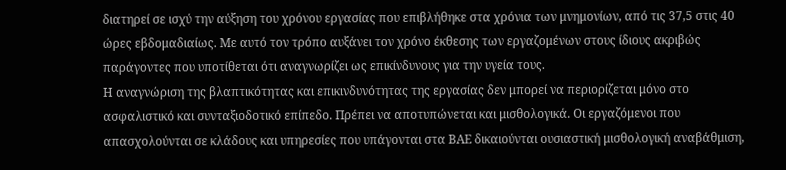διατηρεί σε ισχύ την αύξηση του χρόνου εργασίας που επιβλήθηκε στα χρόνια των μνημονίων, από τις 37,5 στις 40 ώρες εβδομαδιαίως. Με αυτό τον τρόπο αυξάνει τον χρόνο έκθεσης των εργαζομένων στους ίδιους ακριβώς παράγοντες που υποτίθεται ότι αναγνωρίζει ως επικίνδυνους για την υγεία τους.
Η αναγνώριση της βλαπτικότητας και επικινδυνότητας της εργασίας δεν μπορεί να περιορίζεται μόνο στο ασφαλιστικό και συνταξιοδοτικό επίπεδο. Πρέπει να αποτυπώνεται και μισθολογικά. Οι εργαζόμενοι που απασχολούνται σε κλάδους και υπηρεσίες που υπάγονται στα ΒΑΕ δικαιούνται ουσιαστική μισθολογική αναβάθμιση,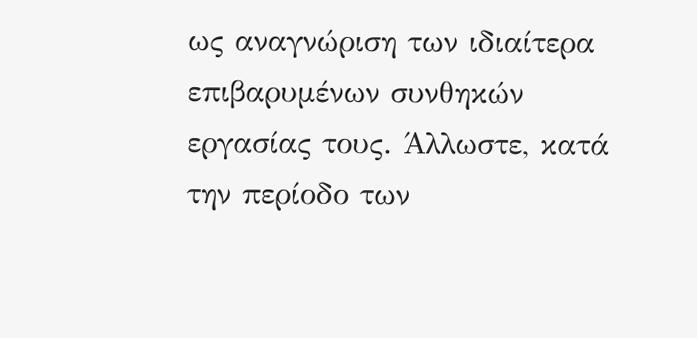ως αναγνώριση των ιδιαίτερα επιβαρυμένων συνθηκών εργασίας τους. Άλλωστε, κατά την περίοδο των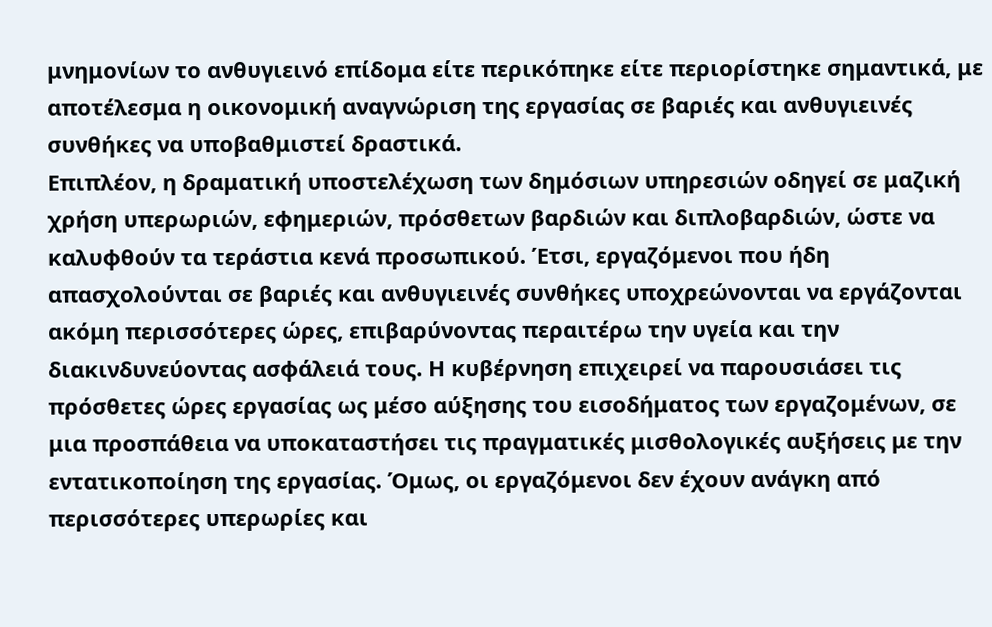μνημονίων το ανθυγιεινό επίδομα είτε περικόπηκε είτε περιορίστηκε σημαντικά, με αποτέλεσμα η οικονομική αναγνώριση της εργασίας σε βαριές και ανθυγιεινές συνθήκες να υποβαθμιστεί δραστικά.
Επιπλέον, η δραματική υποστελέχωση των δημόσιων υπηρεσιών οδηγεί σε μαζική χρήση υπερωριών, εφημεριών, πρόσθετων βαρδιών και διπλοβαρδιών, ώστε να καλυφθούν τα τεράστια κενά προσωπικού. Έτσι, εργαζόμενοι που ήδη απασχολούνται σε βαριές και ανθυγιεινές συνθήκες υποχρεώνονται να εργάζονται ακόμη περισσότερες ώρες, επιβαρύνοντας περαιτέρω την υγεία και την διακινδυνεύοντας ασφάλειά τους. Η κυβέρνηση επιχειρεί να παρουσιάσει τις πρόσθετες ώρες εργασίας ως μέσο αύξησης του εισοδήματος των εργαζομένων, σε μια προσπάθεια να υποκαταστήσει τις πραγματικές μισθολογικές αυξήσεις με την εντατικοποίηση της εργασίας. Όμως, οι εργαζόμενοι δεν έχουν ανάγκη από περισσότερες υπερωρίες και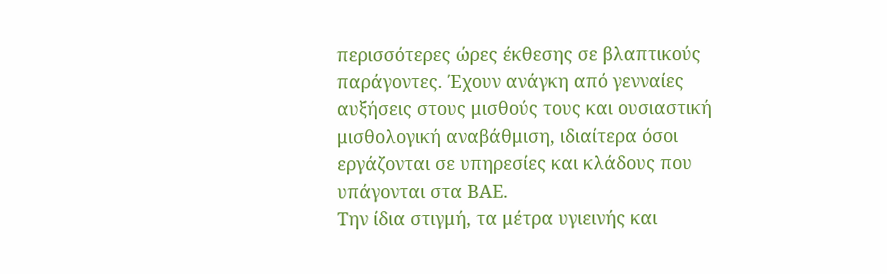περισσότερες ώρες έκθεσης σε βλαπτικούς παράγοντες. Έχουν ανάγκη από γενναίες αυξήσεις στους μισθούς τους και ουσιαστική μισθολογική αναβάθμιση, ιδιαίτερα όσοι εργάζονται σε υπηρεσίες και κλάδους που υπάγονται στα ΒΑΕ.
Την ίδια στιγμή, τα μέτρα υγιεινής και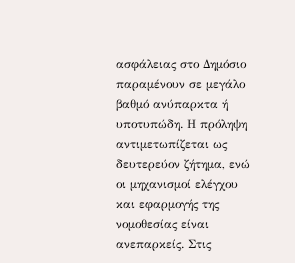ασφάλειας στο Δημόσιο παραμένουν σε μεγάλο βαθμό ανύπαρκτα ή υποτυπώδη. Η πρόληψη αντιμετωπίζεται ως δευτερεύον ζήτημα, ενώ οι μηχανισμοί ελέγχου και εφαρμογής της νομοθεσίας είναι ανεπαρκείς. Στις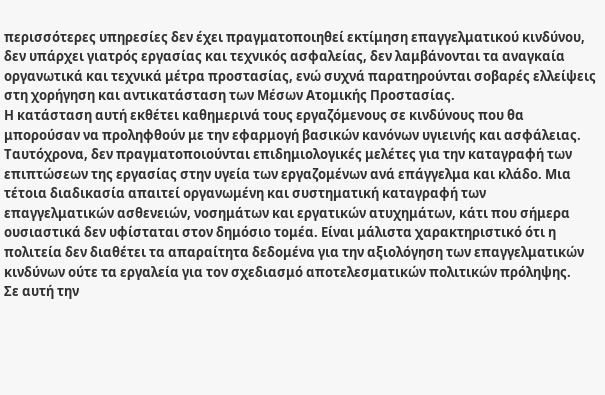περισσότερες υπηρεσίες δεν έχει πραγματοποιηθεί εκτίμηση επαγγελματικού κινδύνου, δεν υπάρχει γιατρός εργασίας και τεχνικός ασφαλείας, δεν λαμβάνονται τα αναγκαία οργανωτικά και τεχνικά μέτρα προστασίας, ενώ συχνά παρατηρούνται σοβαρές ελλείψεις στη χορήγηση και αντικατάσταση των Μέσων Ατομικής Προστασίας.
Η κατάσταση αυτή εκθέτει καθημερινά τους εργαζόμενους σε κινδύνους που θα μπορούσαν να προληφθούν με την εφαρμογή βασικών κανόνων υγιεινής και ασφάλειας. Ταυτόχρονα, δεν πραγματοποιούνται επιδημιολογικές μελέτες για την καταγραφή των επιπτώσεων της εργασίας στην υγεία των εργαζομένων ανά επάγγελμα και κλάδο. Μια τέτοια διαδικασία απαιτεί οργανωμένη και συστηματική καταγραφή των επαγγελματικών ασθενειών, νοσημάτων και εργατικών ατυχημάτων, κάτι που σήμερα ουσιαστικά δεν υφίσταται στον δημόσιο τομέα. Είναι μάλιστα χαρακτηριστικό ότι η πολιτεία δεν διαθέτει τα απαραίτητα δεδομένα για την αξιολόγηση των επαγγελματικών κινδύνων ούτε τα εργαλεία για τον σχεδιασμό αποτελεσματικών πολιτικών πρόληψης.
Σε αυτή την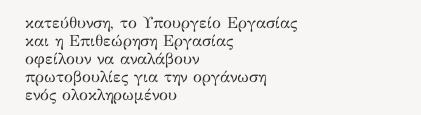κατεύθυνση, το Υπουργείο Εργασίας και η Επιθεώρηση Εργασίας οφείλουν να αναλάβουν πρωτοβουλίες για την οργάνωση ενός ολοκληρωμένου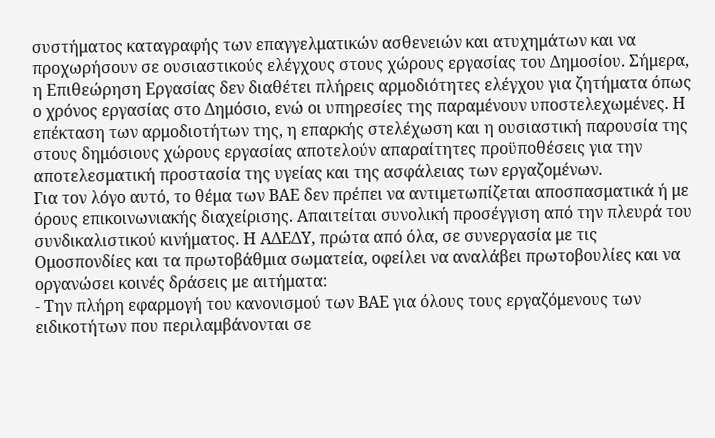συστήματος καταγραφής των επαγγελματικών ασθενειών και ατυχημάτων και να προχωρήσουν σε ουσιαστικούς ελέγχους στους χώρους εργασίας του Δημοσίου. Σήμερα, η Επιθεώρηση Εργασίας δεν διαθέτει πλήρεις αρμοδιότητες ελέγχου για ζητήματα όπως ο χρόνος εργασίας στο Δημόσιο, ενώ οι υπηρεσίες της παραμένουν υποστελεχωμένες. Η επέκταση των αρμοδιοτήτων της, η επαρκής στελέχωση και η ουσιαστική παρουσία της στους δημόσιους χώρους εργασίας αποτελούν απαραίτητες προϋποθέσεις για την αποτελεσματική προστασία της υγείας και της ασφάλειας των εργαζομένων.
Για τον λόγο αυτό, το θέμα των ΒΑΕ δεν πρέπει να αντιμετωπίζεται αποσπασματικά ή με όρους επικοινωνιακής διαχείρισης. Απαιτείται συνολική προσέγγιση από την πλευρά του συνδικαλιστικού κινήματος. Η ΑΔΕΔΥ, πρώτα από όλα, σε συνεργασία με τις Ομοσπονδίες και τα πρωτοβάθμια σωματεία, οφείλει να αναλάβει πρωτοβουλίες και να οργανώσει κοινές δράσεις με αιτήματα:
- Την πλήρη εφαρμογή του κανονισμού των ΒΑΕ για όλους τους εργαζόμενους των ειδικοτήτων που περιλαμβάνονται σε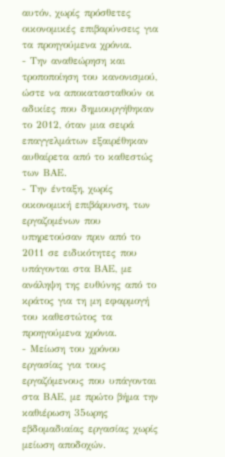αυτόν, χωρίς πρόσθετες οικονομικές επιβαρύνσεις για τα προηγούμενα χρόνια.
- Την αναθεώρηση και τροποποίηση του κανονισμού, ώστε να αποκατασταθούν οι αδικίες που δημιουργήθηκαν το 2012, όταν μια σειρά επαγγελμάτων εξαιρέθηκαν αυθαίρετα από το καθεστώς των ΒΑΕ.
- Την ένταξη, χωρίς οικονομική επιβάρυνση, των εργαζομένων που υπηρετούσαν πριν από το 2011 σε ειδικότητες που υπάγονται στα ΒΑΕ, με ανάληψη της ευθύνης από το κράτος για τη μη εφαρμογή του καθεστώτος τα προηγούμενα χρόνια.
- Μείωση του χρόνου εργασίας για τους εργαζόμενους που υπάγονται στα ΒΑΕ, με πρώτο βήμα την καθιέρωση 35ωρης εβδομαδιαίας εργασίας χωρίς μείωση αποδοχών.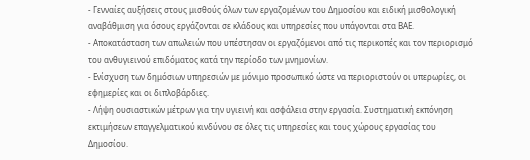- Γενναίες αυξήσεις στους μισθούς όλων των εργαζομένων του Δημοσίου και ειδική μισθολογική αναβάθμιση για όσους εργάζονται σε κλάδους και υπηρεσίες που υπάγονται στα ΒΑΕ.
- Αποκατάσταση των απωλειών που υπέστησαν οι εργαζόμενοι από τις περικοπές και τον περιορισμό του ανθυγιεινού επιδόματος κατά την περίοδο των μνημονίων.
- Ενίσχυση των δημόσιων υπηρεσιών με μόνιμο προσωπικό ώστε να περιοριστούν οι υπερωρίες, οι εφημερίες και οι διπλοβάρδιες.
- Λήψη ουσιαστικών μέτρων για την υγιεινή και ασφάλεια στην εργασία. Συστηματική εκπόνηση εκτιμήσεων επαγγελματικού κινδύνου σε όλες τις υπηρεσίες και τους χώρους εργασίας του Δημοσίου.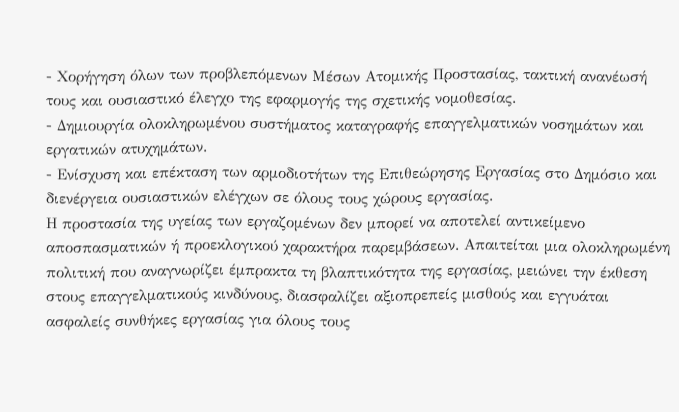- Χορήγηση όλων των προβλεπόμενων Μέσων Ατομικής Προστασίας, τακτική ανανέωσή τους και ουσιαστικό έλεγχο της εφαρμογής της σχετικής νομοθεσίας.
- Δημιουργία ολοκληρωμένου συστήματος καταγραφής επαγγελματικών νοσημάτων και εργατικών ατυχημάτων.
- Ενίσχυση και επέκταση των αρμοδιοτήτων της Επιθεώρησης Εργασίας στο Δημόσιο και διενέργεια ουσιαστικών ελέγχων σε όλους τους χώρους εργασίας.
Η προστασία της υγείας των εργαζομένων δεν μπορεί να αποτελεί αντικείμενο αποσπασματικών ή προεκλογικού χαρακτήρα παρεμβάσεων. Απαιτείται μια ολοκληρωμένη πολιτική που αναγνωρίζει έμπρακτα τη βλαπτικότητα της εργασίας, μειώνει την έκθεση στους επαγγελματικούς κινδύνους, διασφαλίζει αξιοπρεπείς μισθούς και εγγυάται ασφαλείς συνθήκες εργασίας για όλους τους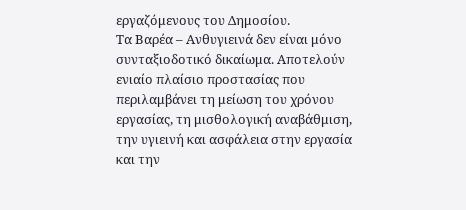εργαζόμενους του Δημοσίου.
Τα Βαρέα – Ανθυγιεινά δεν είναι μόνο συνταξιοδοτικό δικαίωμα. Αποτελούν ενιαίο πλαίσιο προστασίας που περιλαμβάνει τη μείωση του χρόνου εργασίας, τη μισθολογική αναβάθμιση, την υγιεινή και ασφάλεια στην εργασία και την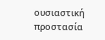ουσιαστική προστασία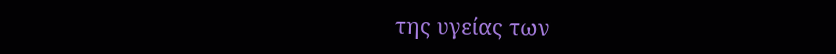της υγείας των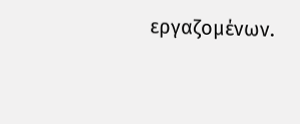εργαζομένων.